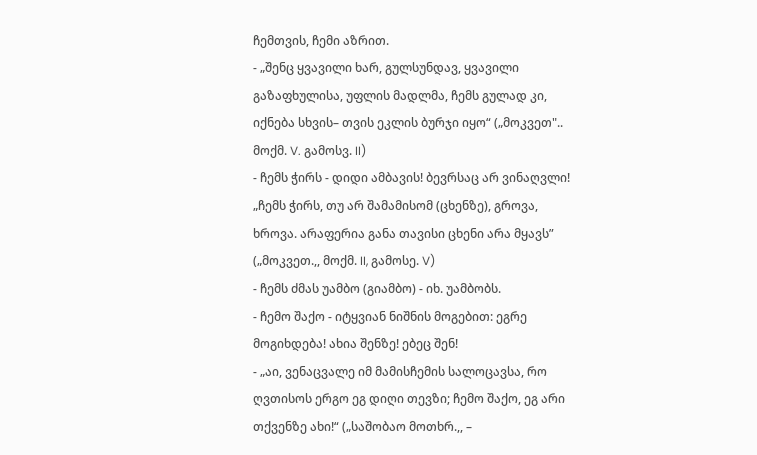ჩემთვის, ჩემი აზრით.
- „შენც ყვავილი ხარ, გულსუნდავ, ყვავილი გაზაფხულისა, უფლის მადლმა, ჩემს გულად კი, იქნება სხვის– თვის ეკლის ბურჯი იყო“ („მოკვეთ".. მოქმ. V. გამოსვ. II)
- ჩემს ჭირს - დიდი ამბავის! ბევრსაც არ ვინაღვლი! „ჩემს ჭირს, თუ არ შამამისომ (ცხენზე), გროვა, ხროვა. არაფერია განა თავისი ცხენი არა მყავს” („მოკვეთ.,, მოქმ. II, გამოსე. V)
- ჩემს ძმას უამბო (გიამბო) - იხ. უამბობს.
- ჩემო შაქო - იტყვიან ნიშნის მოგებით: ეგრე მოგიხდება! ახია შენზე! ებეც შენ!
- „აი, ვენაცვალე იმ მამისჩემის სალოცავსა, რო ღვთისოს ერგო ეგ დიღი თევზი; ჩემო შაქო, ეგ არი თქვენზე ახი!“ („საშობაო მოთხრ.,, –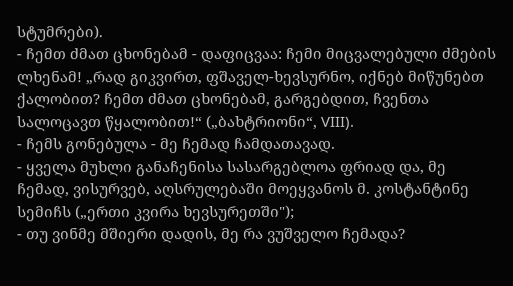სტუმრები).
- ჩემთ ძმათ ცხონებამ - დაფიცვაა: ჩემი მიცვალებული ძმების ლხენამ! „რად გიკვირთ, ფშაველ-ხევსურნო, იქნებ მიწუნებთ ქალობით? ჩემთ ძმათ ცხონებამ, გარგებდით, ჩვენთა სალოცავთ წყალობით!“ („ბახტრიონი“, VIII).
- ჩემს გონებულა - მე ჩემად ჩამდათავად.
- ყველა მუხლი განაჩენისა სასარგებლოა ფრიად და, მე ჩემად, ვისურვებ, აღსრულებაში მოეყვანოს მ. კოსტანტინე სემიჩს („ერთი კვირა ხევსურეთში");
- თუ ვინმე მშიერი დადის, მე რა ვუშველო ჩემადა?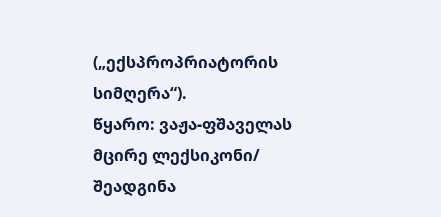(„ექსპროპრიატორის სიმღერა“).
წყარო: ვაჟა-ფშაველას მცირე ლექსიკონი/ შეადგინა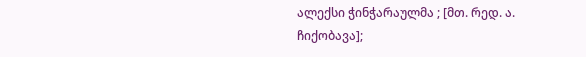ალექსი ჭინჭარაულმა ; [მთ. რედ. ა. ჩიქობავა];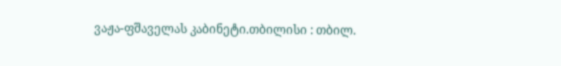ვაჟა-ფშაველას კაბინეტი.თბილისი : თბილ.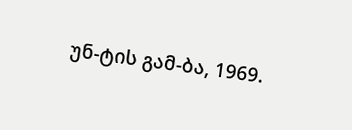უნ-ტის გამ-ბა, 1969.